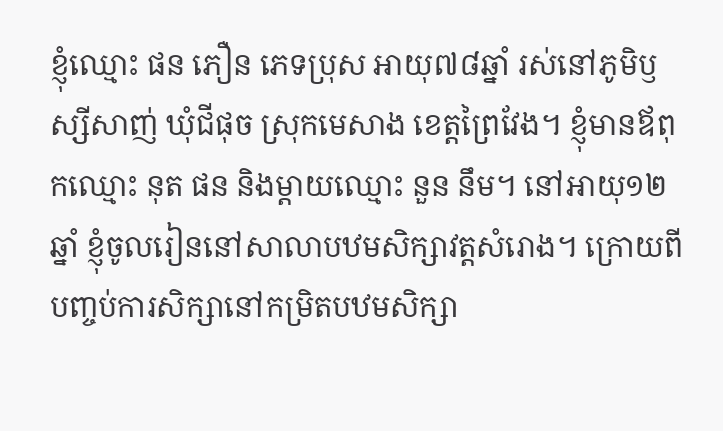ខ្ញុំឈ្មោះ ផន ភឿន ភេទប្រុស អាយុ៧៨ឆ្នាំ រស់នៅភូមិឫស្សីសាញ់ ឃុំជីផុច ស្រុកមេសាង ខេត្តព្រៃវែង។ ខ្ញុំមានឪពុកឈ្មោះ នុត ផន និងម្ដាយឈ្មោះ នួន នឹម។ នៅអាយុ១២ឆ្នាំ ខ្ញុំចូលរៀននៅសាលាបឋមសិក្សាវត្តសំរោង។ ក្រោយពីបញ្ចប់ការសិក្សានៅកម្រិតបឋមសិក្សា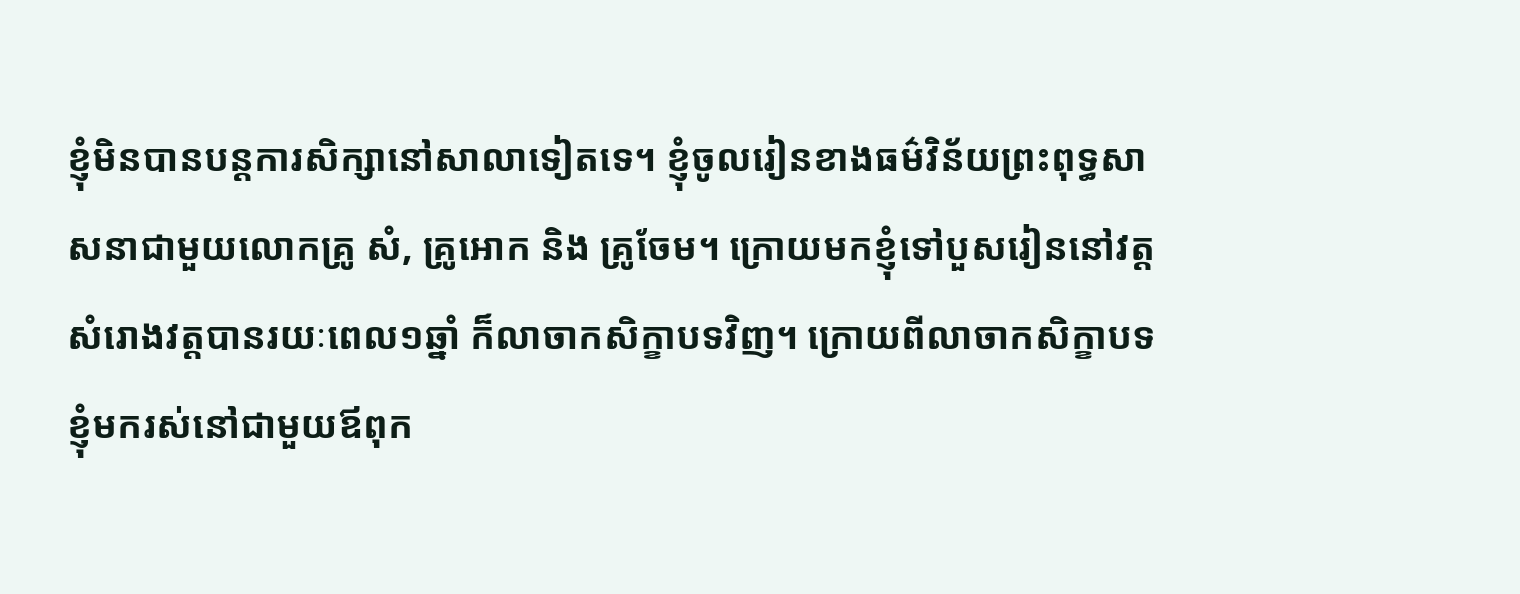ខ្ញុំមិនបានបន្តការសិក្សានៅសាលាទៀតទេ។ ខ្ញុំចូលរៀនខាងធម៌វិន័យព្រះពុទ្ធសាសនាជាមួយលោកគ្រូ សំ, គ្រូអោក និង គ្រូចែម។ ក្រោយមកខ្ញុំទៅបួសរៀននៅវត្តសំរោងវត្តបានរយៈពេល១ឆ្នាំ ក៏លាចាកសិក្ខាបទវិញ។ ក្រោយពីលាចាកសិក្ខាបទ ខ្ញុំមករស់នៅជាមួយឪពុក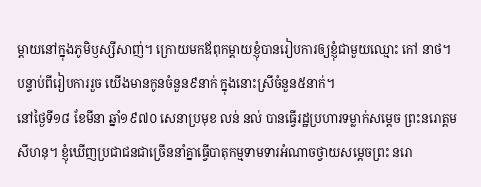ម្តាយនៅក្នុងភូមិឫស្សីសាញ់។ ក្រោយមកឪពុកម្ដាយខ្ញុំបានរៀបការឲ្យខ្ញុំជាមួយឈ្មោះ កៅ នាថ។ បន្ទាប់ពីរៀបការរួច យើងមានកូនចំនួន៩នាក់ ក្នុងនោះស្រីចំនួន៥នាក់។
នៅថ្ងៃទី១៨ ខែមីនា ឆ្នាំ១៩៧០ សេនាប្រមុខ លន់ នល់ បានធ្វើរដ្ឋប្រហារទម្លាក់សម្ដេច ព្រះនរោត្តម សីហនុ។ ខ្ញុំឃើញប្រជាជនជាច្រើននាំគ្នាធ្វើបាតុកម្មទាមទារអំណាចថ្វាយសម្ដេចព្រះ នរោ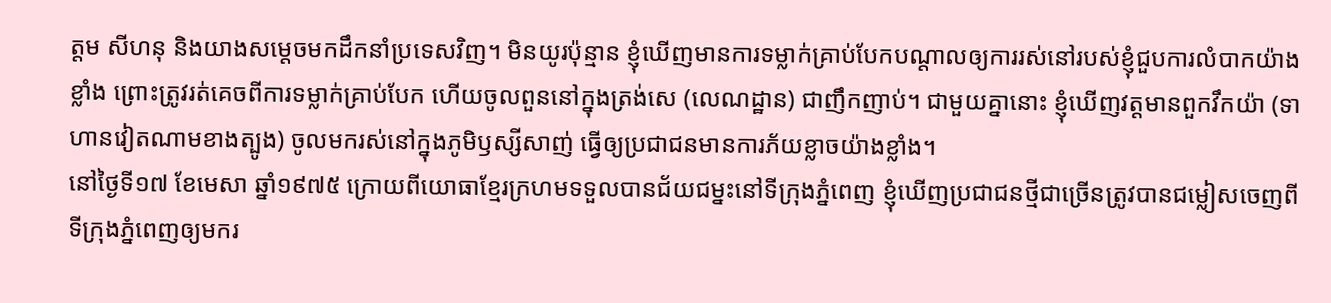ត្តម សីហនុ និងយាងសម្តេចមកដឹកនាំប្រទេសវិញ។ មិនយូរប៉ុន្មាន ខ្ញុំឃើញមានការទម្លាក់គ្រាប់បែកបណ្តាលឲ្យការរស់នៅរបស់ខ្ញុំជួបការលំបាកយ៉ាងខ្លាំង ព្រោះត្រូវរត់គេចពីការទម្លាក់គ្រាប់បែក ហើយចូលពួននៅក្នុងត្រង់សេ (លេណដ្ឋាន) ជាញឹកញាប់។ ជាមួយគ្នានោះ ខ្ញុំឃើញវត្តមានពួកវឹកយ៉ា (ទាហានវៀតណាមខាងត្បូង) ចូលមករស់នៅក្នុងភូមិឫស្សីសាញ់ ធ្វើឲ្យប្រជាជនមានការភ័យខ្លាចយ៉ាងខ្លាំង។
នៅថ្ងៃទី១៧ ខែមេសា ឆ្នាំ១៩៧៥ ក្រោយពីយោធាខ្មែរក្រហមទទួលបានជ័យជម្នះនៅទីក្រុងភ្នំពេញ ខ្ញុំឃើញប្រជាជនថ្មីជាច្រើនត្រូវបានជម្លៀសចេញពីទីក្រុងភ្នំពេញឲ្យមករ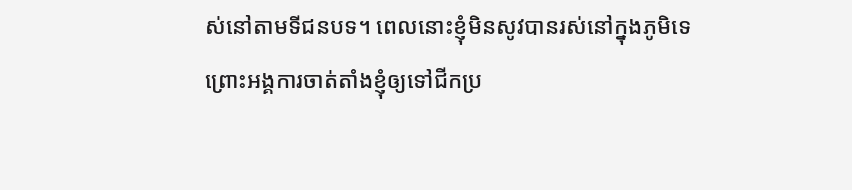ស់នៅតាមទីជនបទ។ ពេលនោះខ្ញុំមិនសូវបានរស់នៅក្នុងភូមិទេ ព្រោះអង្គការចាត់តាំងខ្ញុំឲ្យទៅជីកប្រ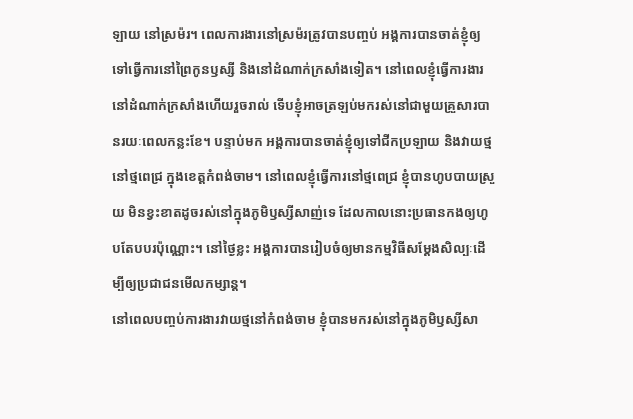ឡាយ នៅស្រម៉រ។ ពេលការងារនៅស្រម៉រត្រូវបានបញ្ចប់ អង្គការបានចាត់ខ្ញុំឲ្យទៅធ្វើការនៅព្រៃកូនឫស្សី និងនៅដំណាក់ក្រសាំងទៀត។ នៅពេលខ្ញុំធ្វើការងារនៅដំណាក់ក្រសាំងហើយរួចរាល់ ទើបខ្ញុំអាចត្រឡប់មករស់នៅជាមួយគ្រួសារបានរយៈពេលកន្លះខែ។ បន្ទាប់មក អង្គការបានចាត់ខ្ញុំឲ្យទៅជីកប្រឡាយ និងវាយថ្ម នៅថ្មពេជ្រ ក្នុងខេត្តកំពង់ចាម។ នៅពេលខ្ញុំធ្វើការនៅថ្មពេជ្រ ខ្ញុំបានហូបបាយស្រួយ មិនខ្វះខាតដូចរស់នៅក្នុងភូមិឫស្សីសាញ់ទេ ដែលកាលនោះប្រធានកងឲ្យហូបតែបបរប៉ុណ្ណោះ។ នៅថ្ងៃខ្លះ អង្គការបានរៀបចំឲ្យមានកម្មវិធីសម្តែងសិល្បៈដើម្បីឲ្យប្រជាជនមើលកម្សាន្ដ។
នៅពេលបញ្ចប់ការងារវាយថ្មនៅកំពង់ចាម ខ្ញុំបានមករស់នៅក្នុងភូមិឫស្សីសា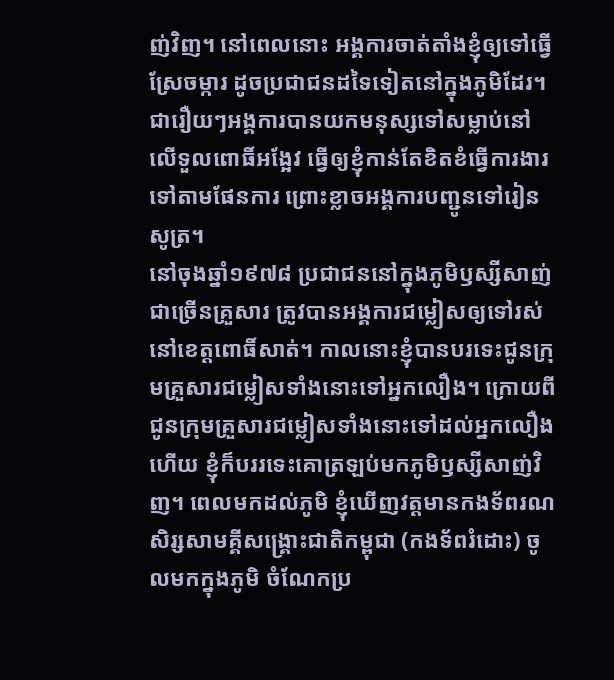ញ់វិញ។ នៅពេលនោះ អង្គការចាត់តាំងខ្ញុំឲ្យទៅធ្វើស្រែចម្ការ ដូចប្រជាជនដទៃទៀតនៅក្នុងភូមិដែរ។ ជារឿយៗអង្គការបានយកមនុស្សទៅសម្លាប់នៅលើទួលពោធិ៍អង្អែវ ធ្វើឲ្យខ្ញុំកាន់តែខិតខំធ្វើការងារទៅតាមផែនការ ព្រោះខ្លាចអង្គការបញ្ជូនទៅរៀនសូត្រ។
នៅចុងឆ្នាំ១៩៧៨ ប្រជាជននៅក្នុងភូមិឫស្សីសាញ់ជាច្រើនគ្រួសារ ត្រូវបានអង្គការជម្លៀសឲ្យទៅរស់នៅខេត្តពោធិ៍សាត់។ កាលនោះខ្ញុំបានបរទេះជូនក្រុមគ្រួសារជម្លៀសទាំងនោះទៅអ្នកលឿង។ ក្រោយពីជូនក្រុមគ្រួសារជម្លៀសទាំងនោះទៅដល់អ្នកលឿងហើយ ខ្ញុំក៏បររទេះគោត្រឡប់មកភូមិឫស្សីសាញ់វិញ។ ពេលមកដល់ភូមិ ខ្ញុំឃើញវត្តមានកងទ័ពរណសិរ្សសាមគ្គីសង្រ្គោះជាតិកម្ពុជា (កងទ័ពរំដោះ) ចូលមកក្នុងភូមិ ចំណែកប្រ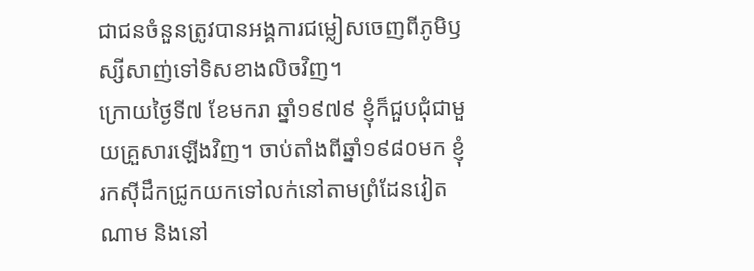ជាជនចំនួនត្រូវបានអង្គការជម្លៀសចេញពីភូមិឫស្សីសាញ់ទៅទិសខាងលិចវិញ។
ក្រោយថ្ងៃទី៧ ខែមករា ឆ្នាំ១៩៧៩ ខ្ញុំក៏ជួបជុំជាមួយគ្រួសារឡើងវិញ។ ចាប់តាំងពីឆ្នាំ១៩៨០មក ខ្ញុំរកស៊ីដឹកជ្រូកយកទៅលក់នៅតាមព្រំដែនវៀតណាម និងនៅ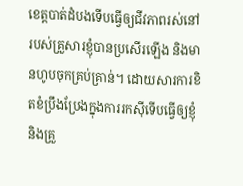ខេត្តបាត់ដំបងទើបធ្វើឲ្យជីវភាពរស់នៅរបស់គ្រួសារខ្ញុំបានប្រសើរឡើង និងមានហូបចុកគ្រប់គ្រាន់។ ដោយសារការខិតខំប្រឹងប្រែងក្នុងការរកស៊ីទើបធ្វើឲ្យខ្ញុំនិងគ្រួ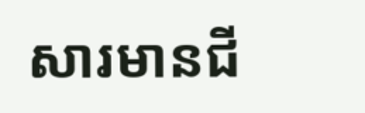សារមានជី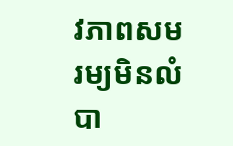វភាពសមរម្យមិនលំបា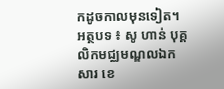កដូចកាលមុនទៀត។
អត្ថបទ ៖ សូ ហាន់ បុគ្គលិកមជ្ឈមណ្ឌលឯកសារ ខេ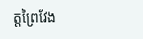ត្តព្រៃវែង